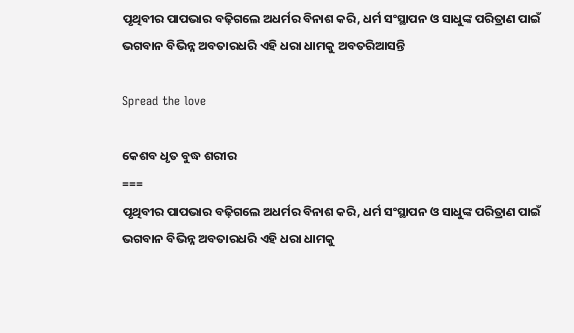ପୃଥିବୀର ପାପଭାର ବଢ଼ିଗଲେ ଅଧର୍ମର ବିନାଶ କରି, ଧର୍ମ ସଂସ୍ଥାପନ ଓ ସାଧୁଙ୍କ ପରିତ୍ରାଣ ପାଇଁ ଭଗବାନ ବିଭିନ୍ନ ଅବତାରଧରି ଏହି ଧରା ଧାମକୁ ଅବତରିଆସନ୍ତି

Spread the love

କେଶବ ଧୃତ ବୁଦ୍ଧ ଶରୀର
===
ପୃଥିବୀର ପାପଭାର ବଢ଼ିଗଲେ ଅଧର୍ମର ବିନାଶ କରି, ଧର୍ମ ସଂସ୍ଥାପନ ଓ ସାଧୁଙ୍କ ପରିତ୍ରାଣ ପାଇଁ ଭଗବାନ ବିଭିନ୍ନ ଅବତାରଧରି ଏହି ଧରା ଧାମକୁ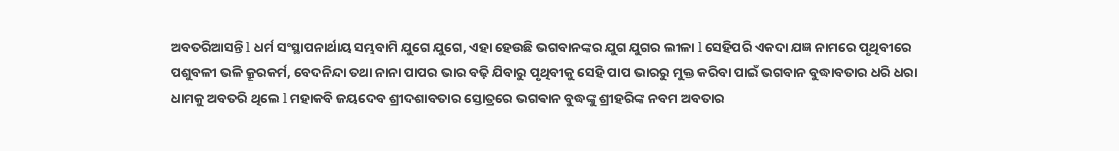ଅବତରିଆସନ୍ତି l ଧର୍ମ ସଂସ୍ଥାପନାର୍ଥାୟ ସମ୍ଭବାମି ଯୁଗେ ଯୁଗେ, ଏହା ହେଉଛି ଭଗବାନଙ୍କର ଯୁଗ ଯୁଗର ଲୀଳା l ସେହିପରି ଏକଦା ଯଜ୍ଞ ନାମରେ ପୃଥିବୀରେ ପଶୁବଳୀ ଭଳି କ୍ରୂରକର୍ମ, ବେଦନିନ୍ଦା ତଥା ନାନା ପାପର ଭାର ବଢ଼ି ଯିବାରୁ ପୃଥିବୀକୁ ସେହି ପାପ ଭାରରୁ ମୁକ୍ତ କରିବା ପାଇଁ ଭଗବାନ ବୁଦ୍ଧାବତାର ଧରି ଧରା ଧାମକୁ ଅବତରି ଥିଲେ l ମହାକବି ଜୟଦେବ ଶ୍ରୀଦଶାବତାର ସ୍ତୋତ୍ରରେ ଭଗଵାନ ବୁଦ୍ଧଙ୍କୁ ଶ୍ରୀହରିଙ୍କ ନବମ ଅବତାର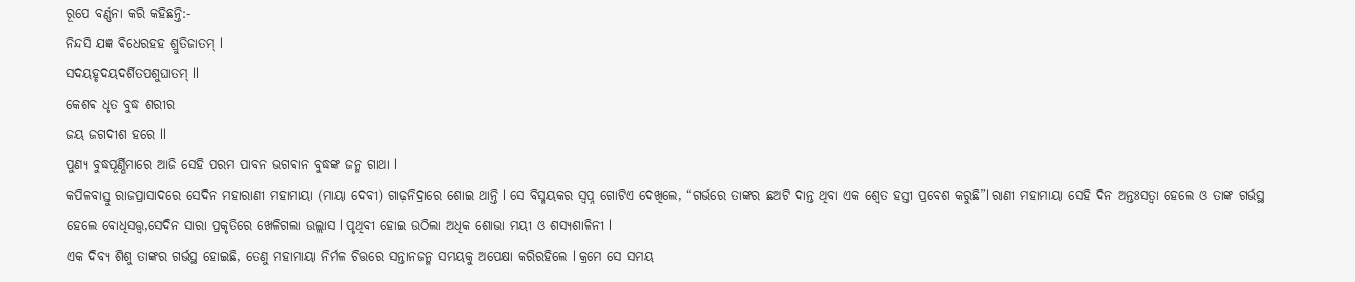ରୂପେ ବର୍ଣ୍ଣନା କରି କହିଛନ୍ତି:-
ନିନ୍ଦସି ଯଜ୍ଞ ଵିଧେରହହ ଶ୍ରୁତିଜାତମ୍ l
ସଦୟହୃଦୟଦର୍ଶିତପଶୁଘାତମ୍ ll
କେଶଵ ଧୃତ ବୁଦ୍ଧ ଶରୀର
ଜୟ ଜଗଦୀଶ ହରେ ll
ପୁଣ୍ୟ ବୁଦ୍ଧପୂର୍ଣ୍ଣିମାରେ ଆଜି ସେହି ପରମ ପାବନ ଭଗଵାନ ବୁଦ୍ଧଙ୍କ ଜନ୍ମ ଗାଥା l
କପିଳବାସ୍ତୁ ରାଜପ୍ରାସାଦରେ ସେଦିନ ମହାରାଣୀ ମହାମାୟା (ମାୟା ଦେବୀ) ଗାଢ଼ନିଦ୍ରାରେ ଶୋଇ ଥାନ୍ତି l ସେ ବିସ୍ମୟକର ସ୍ବପ୍ନ ଗୋଟିଏ ଦେଖିଲେ, “ଗର୍ଭରେ ତାଙ୍କର ଛଅଟି ଦାନ୍ତ ଥିବା ଏକ ଶ୍ୱେତ ହସ୍ତୀ ପ୍ରବେଶ କରୁଛି”l ରାଣୀ ମହାମାୟା ସେହି ଦିନ ଅନ୍ତଃସତ୍ଵା ହେଲେ ଓ ତାଙ୍କ ଗର୍ଭସ୍ଥ ହେଲେ ବୋଧିସତ୍ତ୍ୱ,ସେଦିନ ସାରା ପ୍ରକୃତିରେ ଖେଳିଗଲା ଉଲ୍ଲାସ l ପୃଥିବୀ ହୋଇ ଉଠିଲା ଅଧିକ ଶୋଭା ମୟୀ ଓ ଶସ୍ୟଶାଳିନୀ l
ଏକ ଦିବ୍ୟ ଶିଶୁ ତାଙ୍କର ଗର୍ଭସ୍ଥ ହୋଇଛି, ତେଣୁ ମହାମାୟା ନିର୍ମଳ ଚିତ୍ତରେ ସନ୍ତାନଜନ୍ମ ସମୟକୁ ଅପେକ୍ଷା କରିରହିଲେ l କ୍ରମେ ସେ ସମୟ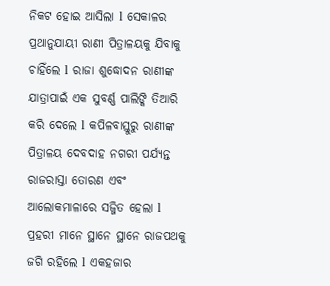ନିକଟ ହୋଇ ଆସିଲା l ସେକାଳର ପ୍ରଥାନୁଯାୟୀ ରାଣୀ ପିତ୍ରାଳୟକୁ ଯିବାକୁ ଚାହିଁଲେ l ରାଜା ଶୁଦ୍ଧୋଦନ ରାଣୀଙ୍କ ଯାତ୍ରାପାଇଁ ଏକ ସୁବର୍ଣ୍ଣ ପାଲିଙ୍କି ତିଆରି କରି ଦେଲେ l କପିଳବାସ୍ତୁରୁ ରାଣୀଙ୍କ ପିତ୍ରାଳୟ ଦେବଦାହ ନଗରୀ ପର୍ଯ୍ୟନ୍ତ ରାଜରାସ୍ତା ତୋରଣ ଏବଂ ଆଲୋକମାଳାରେ ସଜ୍ଜିତ ହେଲା l ପ୍ରହରୀ ମାନେ ସ୍ଥାନେ ସ୍ଥାନେ ରାଜପଥକୁ ଜଗି ରହିଲେ l ଏକହଜାର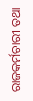ରାଜକର୍ମଚାରୀ ତଥା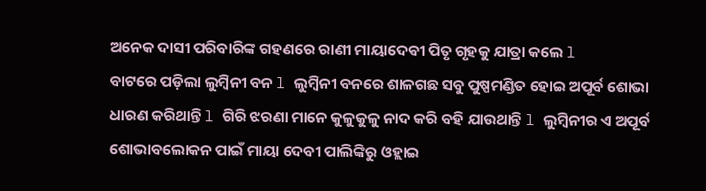ଅନେକ ଦାସୀ ପରିବାରିଙ୍କ ଗହଣରେ ରାଣୀ ମାୟାଦେଵୀ ପିତୃ ଗୃହକୁ ଯାତ୍ରା କଲେ l
ବାଟରେ ପଡ଼ିଲା ଲୁମ୍ବିନୀ ବନ l ଲୁମ୍ବିନୀ ବନରେ ଶାଳଗଛ ସବୁ ପୁଷ୍ପମଣ୍ଡିତ ହୋଇ ଅପୂର୍ବ ଶୋଭା ଧାରଣ କରିଥାନ୍ତି l ଗିରି ଝରଣା ମାନେ କୁଳୁକୁଳୁ ନାଦ କରି ବହି ଯାଉଥାନ୍ତି l ଲୁମ୍ବିନୀର ଏ ଅପୂର୍ବ ଶୋଭାବଲୋକନ ପାଇଁ ମାୟା ଦେବୀ ପାଲିଙ୍କିରୁ ଓହ୍ଲାଇ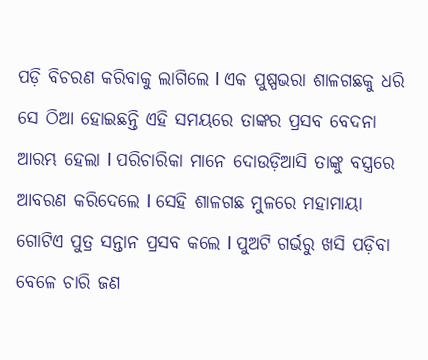ପଡ଼ି ବିଚରଣ କରିବାକୁ ଲାଗିଲେ l ଏକ ପୁଷ୍ପଭରା ଶାଳଗଛକୁ ଧରି ସେ ଠିଆ ହୋଇଛନ୍ତି ଏହି ସମୟରେ ତାଙ୍କର ପ୍ରସବ ବେଦନା ଆରମ୍ଭ ହେଲା l ପରିଚାରିକା ମାନେ ଦୋଉଡ଼ିଆସି ତାଙ୍କୁ ବସ୍ତ୍ରରେ ଆବରଣ କରିଦେଲେ l ସେହି ଶାଳଗଛ ମୁଳରେ ମହାମାୟା ଗୋଟିଏ ପୁତ୍ର ସନ୍ତାନ ପ୍ରସବ କଲେ l ପୁଅଟି ଗର୍ଭରୁ ଖସି ପଡ଼ିବା ବେଳେ ଚାରି ଜଣ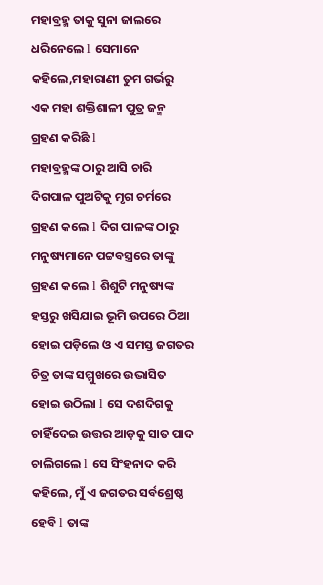ମହାବ୍ରହ୍ମ ତାକୁ ସୁନା ଜାଲରେ ଧରିନେଲେ l ସେମାନେ କହିଲେ,ମହାରାଣୀ ତୁମ ଗର୍ଭରୁ ଏକ ମହା ଶକ୍ତିଶାଳୀ ପୁତ୍ର ଜନ୍ମ ଗ୍ରହଣ କରିଛି l
ମହାବ୍ରହ୍ମଙ୍କ ଠାରୁ ଆସି ଚାରି ଦିଗପାଳ ପୁଅଟିକୁ ମୃଗ ଚର୍ମରେ ଗ୍ରହଣ କଲେ l ଦିଗ ପାଳଙ୍କ ଠାରୁ ମନୁଷ୍ୟମାନେ ପଟ୍ଟବସ୍ତ୍ରରେ ତାଙ୍କୁ ଗ୍ରହଣ କଲେ l ଶିଶୁଟି ମନୁଷ୍ୟଙ୍କ ହସ୍ତରୁ ଖସିଯାଇ ଭୂମି ଉପରେ ଠିଆ ହୋଇ ପଡ଼ିଲେ ଓ ଏ ସମସ୍ତ ଜଗତର ଚିତ୍ର ତାଙ୍କ ସମ୍ମୁଖରେ ଉଦ୍ଭାସିତ ହୋଇ ଉଠିଲା l ସେ ଦଶଦିଗକୁ ଚାହିଁଦେଇ ଉତ୍ତର ଆଡ଼କୁ ସାତ ପାଦ ଚାଲିଗଲେ l ସେ ସିଂହନାଦ କରି କହିଲେ, ମୁଁ ଏ ଜଗତର ସର୍ବଶ୍ରେଷ୍ଠ ହେବି l ତାଙ୍କ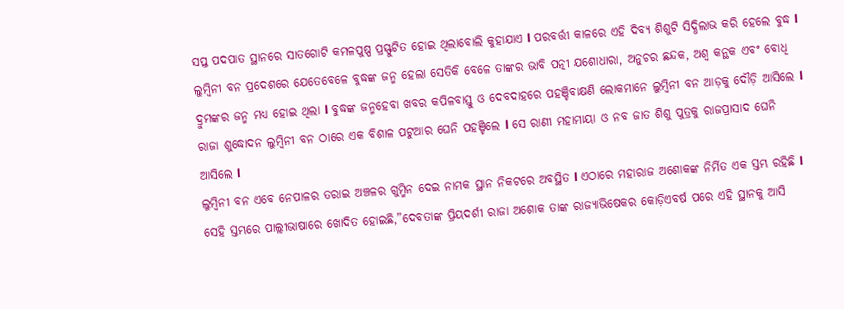ସପ୍ତ ପଦପାତ ସ୍ଥାନରେ ସାତଗୋଟି କମଳପୁଷ୍ପ ପ୍ରସ୍ଫୁଟିତ ହୋଇ ଥିଲାବୋଲି କୁହାଯାଏ l ପରବର୍ତ୍ତୀ କାଳରେ ଏହି ଦିବ୍ୟ ଶିଶୁଟି ସିଦ୍ଧିଲାଭ କରି ହେଲେ ବୁଦ୍ଧ l
ଲୁମ୍ବିନୀ ବନ ପ୍ରଦେଶରେ ଯେତେବେଳେ ବୁଦ୍ଧଙ୍କ ଜନ୍ମ ହେଲା ସେତିକି ବେଳେ ତାଙ୍କର ଭାବି ପତ୍ନୀ ଯଶୋଧାରା, ଅନୁଚର ଛନ୍ଦକ, ଅଶ୍ୱ କନ୍ଥକ ଏବଂ ବୋଧି ଦ୍ରୁମଙ୍କର ଜନ୍ମ ମଧ୍ୟ ହୋଇ ଥିଲା l ବୁଦ୍ଧଙ୍କ ଜନ୍ମହେବା ଖବର କପିଳବାସ୍ତୁ ଓ ଦେବଦାହରେ ପହଞ୍ଚିବାକ୍ଷଣି ଲୋକମାନେ ଲୁମ୍ବିନୀ ବନ ଆଡ଼କୁ ଦୌଡ଼ି ଆସିଲେ l ରାଜା ଶୁଦ୍ଧୋଦନ ଲୁମ୍ବିନୀ ବନ ଠାରେ ଏକ ବିଶାଳ ପଟୁଆର ଘେନି ପହଞ୍ଚିଲେ l ସେ ରାଣୀ ମହାମାୟା ଓ ନବ ଜାତ ଶିଶୁ ପୁତ୍ରକୁ ରାଜପ୍ରାସାଦ ଘେନି ଆସିଲେ l
ଲୁମ୍ବିନୀ ବନ ଏବେ ନେପାଳର ତରାଇ ଅଞ୍ଚଳର ଗୁମ୍ମିନ ଦେଇ ନାମକ ସ୍ଥାନ ନିକଟରେ ଅବସ୍ଥିତ l ଏଠାରେ ମହାରାଜ ଅଶୋକଙ୍କ ନିର୍ମିତ ଏକ ସ୍ତମ୍ଭ ରହିଛି l ସେହି ସ୍ତମ୍ଭରେ ପାଲ୍ଲୀଭାଷାରେ ଖୋଦିତ ହୋଇଛି,”ଦେବତାଙ୍କ ପ୍ରିୟଦର୍ଶୀ ରାଜା ଅଶୋକ ତାଙ୍କ ରାଜ୍ୟାଭିଷେକର କୋଡ଼ିଏବର୍ଷ ପରେ ଏହି ସ୍ଥାନକୁ ଆସି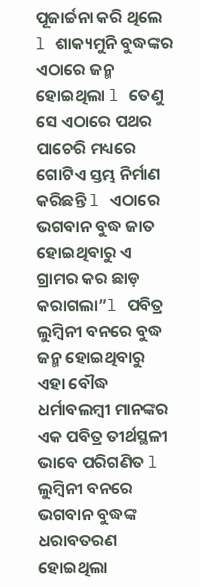ପୂଜାର୍ଚ୍ଚନା କରି ଥିଲେ l ଶାକ୍ୟମୁନି ବୁଦ୍ଧଙ୍କର ଏଠାରେ ଜନ୍ମ ହୋଇଥିଲା l ତେଣୁ ସେ ଏଠାରେ ପଥର ପାଚେରି ମଧ୍ୟରେ ଗୋଟିଏ ସ୍ତମ୍ଭ ନିର୍ମାଣ କରିଛନ୍ତି l ଏଠାରେ ଭଗବାନ ବୁଦ୍ଧ ଜାତ ହୋଇଥିବାରୁ ଏ ଗ୍ରାମର କର ଛାଡ଼ କରାଗଲା”l ପବିତ୍ର ଲୁମ୍ବିନୀ ବନରେ ବୁଦ୍ଧ ଜନ୍ମ ହୋଇଥିବାରୁ ଏହା ବୌଦ୍ଧ ଧର୍ମାବଲମ୍ବୀ ମାନଙ୍କର ଏକ ପବିତ୍ର ତୀର୍ଥସ୍ଥଳୀ ଭାବେ ପରିଗଣିତ l
ଲୁମ୍ବିନୀ ବନରେ ଭଗବାନ ବୁଦ୍ଧଙ୍କ ଧରାବତରଣ ହୋଇଥିଲା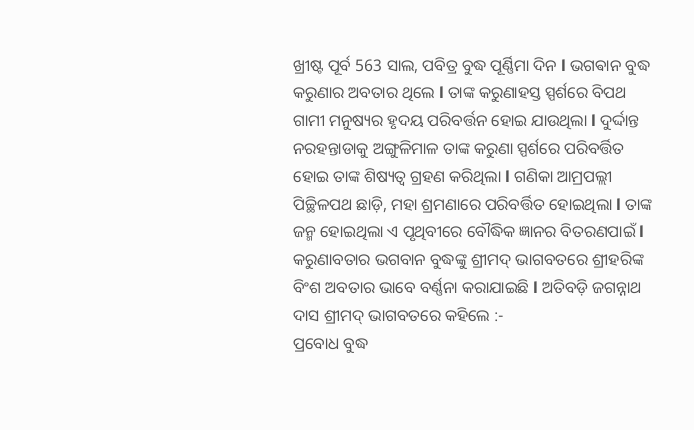ଖ୍ରୀଷ୍ଟ ପୂର୍ବ 563 ସାଲ, ପବିତ୍ର ବୁଦ୍ଧ ପୂର୍ଣ୍ଣିମା ଦିନ l ଭଗଵାନ ବୁଦ୍ଧ କରୁଣାର ଅବତାର ଥିଲେ l ତାଙ୍କ କରୁଣାହସ୍ତ ସ୍ପର୍ଶରେ ବିପଥ ଗାମୀ ମନୁଷ୍ୟର ହୃଦୟ ପରିବର୍ତ୍ତନ ହୋଇ ଯାଉଥିଲା l ଦୁର୍ଦ୍ଦାନ୍ତ ନରହନ୍ତାଡାକୁ ଅଙ୍ଗୁଳିମାଳ ତାଙ୍କ କରୁଣା ସ୍ପର୍ଶରେ ପରିବର୍ତ୍ତିତ ହୋଇ ତାଙ୍କ ଶିଷ୍ୟତ୍ବ ଗ୍ରହଣ କରିଥିଲା l ଗଣିକା ଆମ୍ରପଲ୍ଲୀ ପିଚ୍ଛିଳପଥ ଛାଡ଼ି, ମହା ଶ୍ରମଣାରେ ପରିବର୍ତ୍ତିତ ହୋଇଥିଲା l ତାଙ୍କ ଜନ୍ମ ହୋଇଥିଲା ଏ ପୃଥିବୀରେ ବୌଦ୍ଧିକ ଜ୍ଞାନର ବିତରଣପାଇଁ l କରୁଣାବତାର ଭଗବାନ ବୁଦ୍ଧଙ୍କୁ ଶ୍ରୀମଦ୍ ଭାଗବତରେ ଶ୍ରୀହରିଙ୍କ ବିଂଶ ଅବତାର ଭାବେ ବର୍ଣ୍ଣନା କରାଯାଇଛି l ଅତିବଡ଼ି ଜଗନ୍ନାଥ ଦାସ ଶ୍ରୀମଦ୍ ଭାଗବତରେ କହିଲେ :-
ପ୍ରବୋଧ ବୁଦ୍ଧ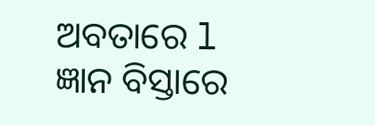ଅବତାରେ l
ଜ୍ଞାନ ବିସ୍ତାରେ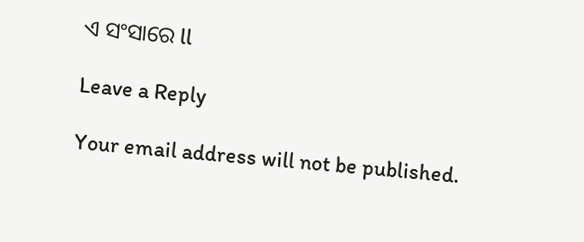ଏ ସଂସାରେ ll

Leave a Reply

Your email address will not be published.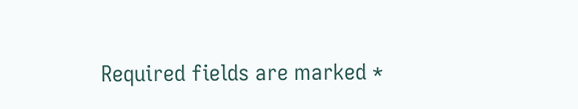Required fields are marked *